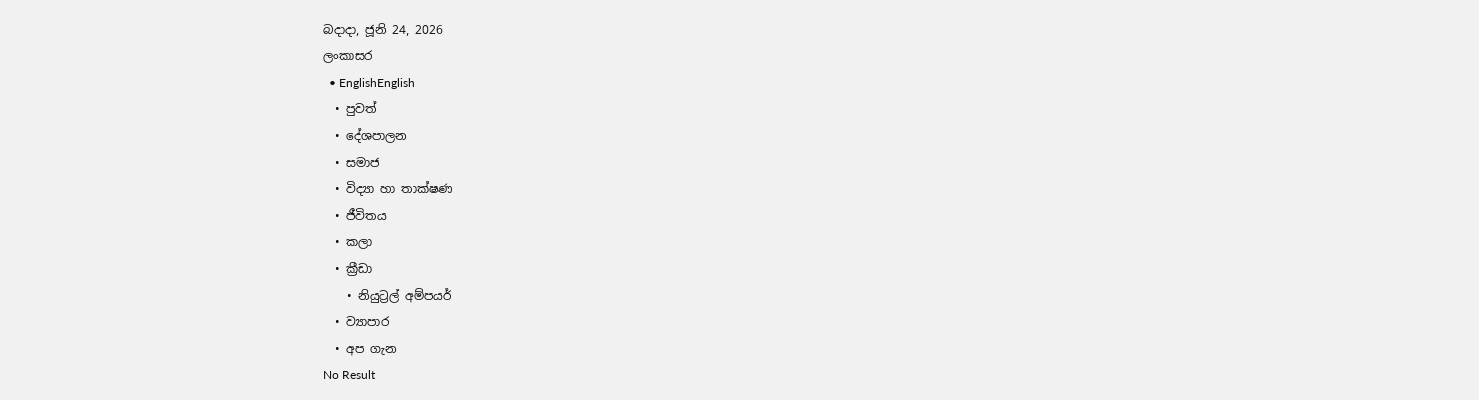බදාදා, ජූනි 24, 2026
ලංකාසර
  • EnglishEnglish
  • පුවත්
  • දේශපාලන
  • සමාජ
  • විද්‍යා හා තාක්ෂණ
  • ජීවිතය
  • කලා
  • ක්‍රීඩා
    • නියුට්‍රල් අම්පයර්
  • ව්‍යාපාර
  • අප ගැන
No Result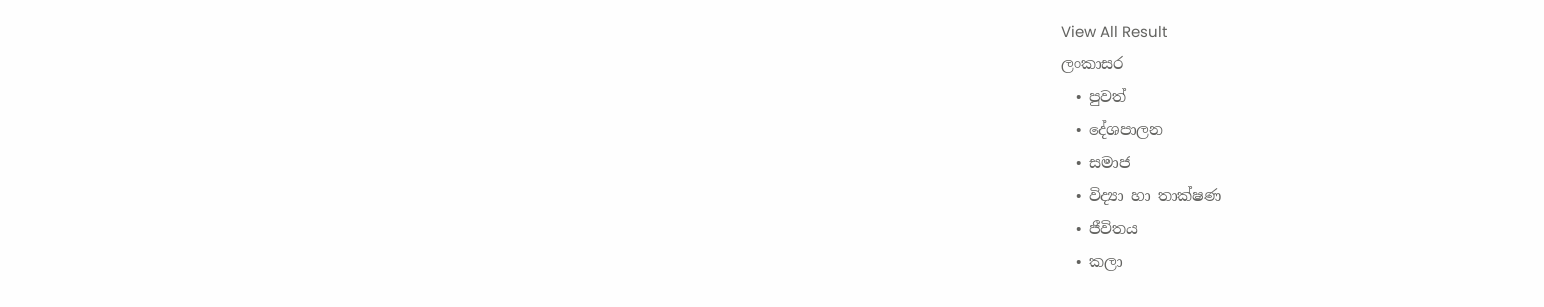View All Result
ලංකාසර
  • පුවත්
  • දේශපාලන
  • සමාජ
  • විද්‍යා හා තාක්ෂණ
  • ජීවිතය
  • කලා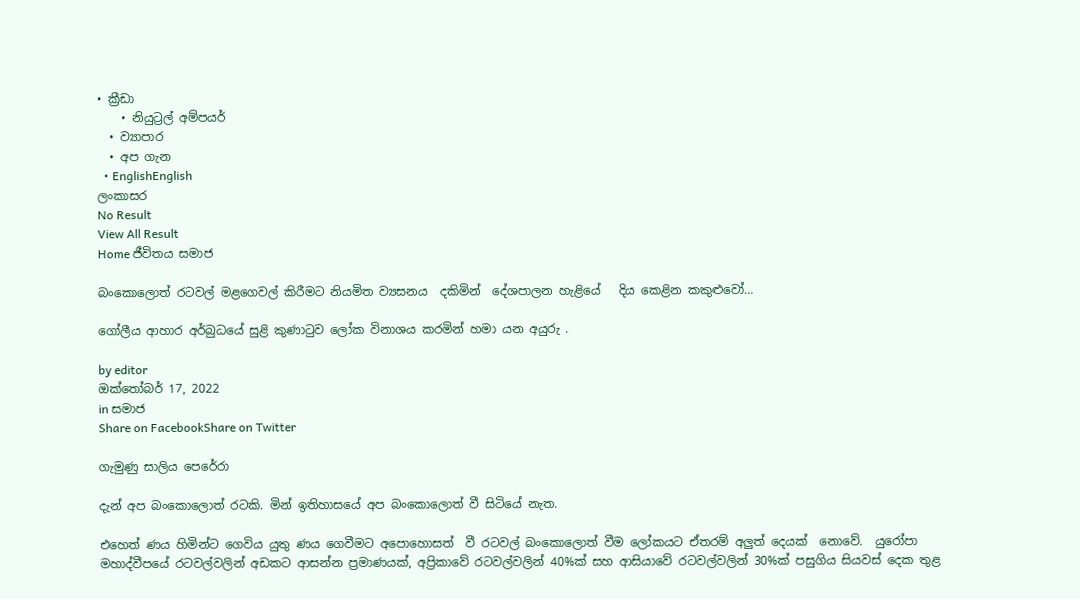• ක්‍රීඩා
    • නියුට්‍රල් අම්පයර්
  • ව්‍යාපාර
  • අප ගැන
  • EnglishEnglish
ලංකාසර
No Result
View All Result
Home ජීවිතය සමාජ

බංකොලොත් රටවල් මළගෙවල් කිරීමට නියමිත ව්‍යසනය  දකිමින්  දේශපාලන හැළියේ   දිය කෙළින කකුළුවෝ…

ගෝලීය ආහාර අර්බුධයේ සුළි කුණාටුව ලෝක විනාශය කරමින් හමා යන අයුරු .

by editor
ඔක්තෝබර් 17, 2022
in සමාජ
Share on FacebookShare on Twitter

ගැමුණු සාලිය පෙරේරා

දැන් අප බංකොලොත් රටකි. මින් ඉතිහාසයේ අප බංකොලොත් වී සිටියේ නැත.

එහෙත් ණය හිමින්ට ගෙවිය යුතු ණය ගෙවීමට අපොහොසත්  වී රටවල් බංකොලොත් වීම ලෝකයට ඒතරම් අලුත් දෙයක්  නොවේ.  යුරෝපා මහාද්වීපයේ රටවල්වලින් අඩකට ආසන්න ප්‍රමාණයක්, අප්‍රිකාවේ රටවල්වලින් 40%ක් සහ ආසියාවේ රටවල්වලින් 30%ක් පසුගිය සියවස් දෙක තුළ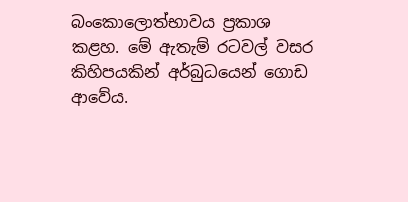බංකොලොත්භාවය ප්‍රකාශ කළහ. මේ ඇතැම් රටවල් වසර කිහිපයකින් අර්බුධයෙන් ගොඩ ආවේය.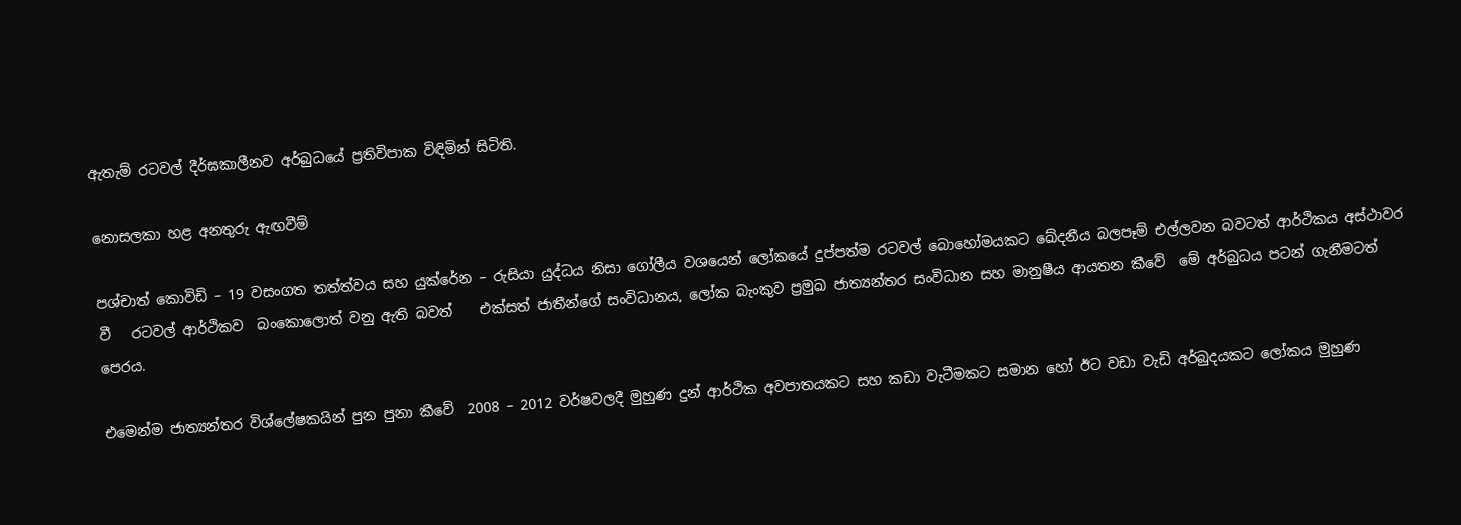ඇතැම් රටවල් දීර්ඝකාලීනව අර්බුධයේ ප්‍රතිවිපාක විඳිමින් සිටිති.

නොසලකා හළ අනතුරු ඇඟවීම්

පශ්චාත් කොවිඩි – 19 වසංගත තත්ත්වය සහ යුක්රේන – රුසියා යුද්ධය නිසා ගෝලීය වශයෙන් ලෝකයේ දුප්පත්ම රටවල් බොහෝමයකට ඛේදනීය බලපෑම් එල්ලවන බවටත් ආර්ථිකය අස්ථාවර වී   රටවල් ආර්ථිකව  බංකොලොත් වනු ඇති බවත්    එක්සත් ජාතීන්ගේ සංවිධානය, ලෝක බැංකුව ප්‍රමුඛ ජාත්‍යන්තර සංවිධාන සහ මානුෂීය ආයතන කීවේ  මේ අර්බුධය පටන් ගැනීමටත් පෙරය.

එමෙන්ම ජාත්‍යන්තර විශ්ලේෂකයින් පුන පුනා කීවේ  2008 – 2012 වර්ෂවලදී මුහුණ දුන් ආර්ථික අවපාතයකට සහ කඩා වැටීමකට සමාන හෝ ඊට වඩා වැඩි අර්බුදයකට ලෝකය මුහුණ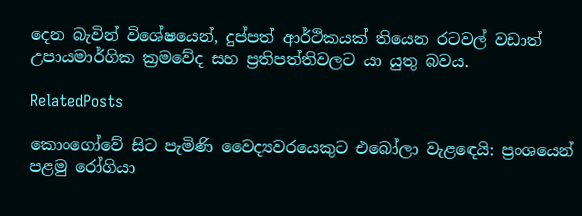දෙන බැවින් විශේෂයෙන්, දුප්පත් ආර්ථිකයක් තියෙන රටවල් වඩාත් උපායමාර්ගික ක්‍රමවේද සහ ප්‍රතිපත්තිවලට යා යුතු බවය.

RelatedPosts

කොංගෝවේ සිට පැමිණි වෛද්‍යවරයෙකුට එබෝලා වැළඳෙයි: ප්‍රංශයෙන් පළමු රෝගියා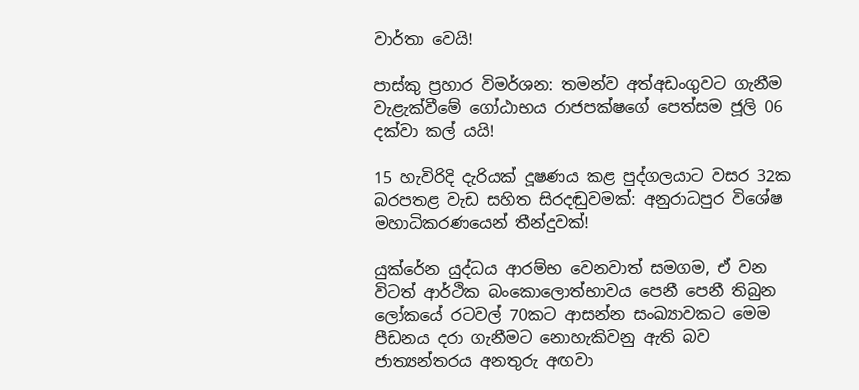වාර්තා වෙයි!

පාස්කු ප්‍රහාර විමර්ශන: තමන්ව අත්අඩංගුවට ගැනීම වැළැක්වීමේ ගෝඨාභය රාජපක්ෂගේ පෙත්සම ජූලි 06 දක්වා කල් යයි!

15 හැවිරිදි දැරියක් දූෂණය කළ පුද්ගලයාට වසර 32ක බරපතළ වැඩ සහිත සිරදඬුවමක්: අනුරාධපුර විශේෂ මහාධිකරණයෙන් තීන්දුවක්!

යුක්රේන යුද්ධය ආරම්භ වෙනවාත් සමගම, ඒ වන විටත් ආර්ථික බංකොලොත්භාවය පෙනී පෙනී තිබුන ලෝකයේ රටවල් 70කට ආසන්න සංඛ්‍යාවකට මෙම පීඩනය දරා ගැනීමට නොහැකිවනු ඇති බව  ජාත්‍යන්තරය අනතුරු අඟවා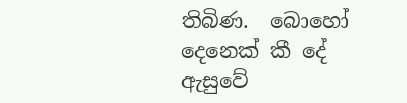තිබිණ.  බොහෝ දෙනෙක් කී දේ ඇසුවේ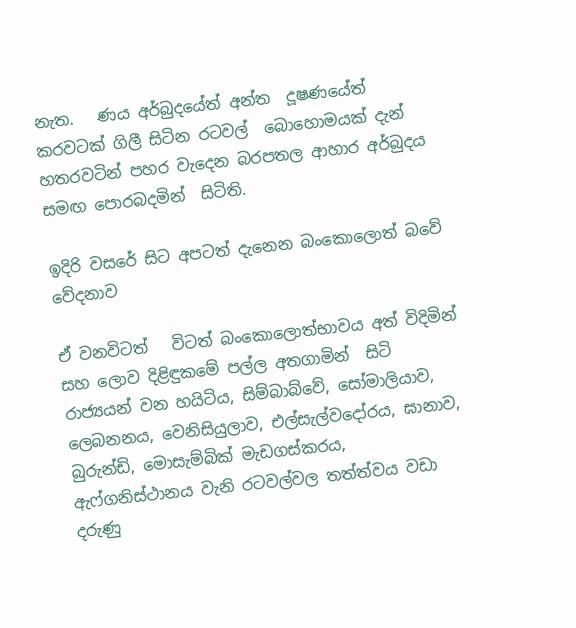නැත.   ණය අර්බුදයේත් අන්ත  දූෂණයේත්  කරවටක් ගිලී සිටින රටවල්  බොහොමයක් දැන් හතරවටින් පහර වැදෙන බරපතල ආහාර අර්බුදය සමඟ පොරබදමින්  සිටිති.

ඉදිරි වසරේ සිට අපටත් දැනෙන බංකොලොත් බවේ වේදනාව

ඒ වනවිටත්   විටත් බංකොලොත්භාවය අත් විදිමින් සහ ලොව දිළිඳුකමේ පල්ල අතගාමින්  සිටි රාජ්‍යයන් වන හයිටිය, සිම්බාබ්වේ, සෝමාලියාව, ලෙබනනය, වෙනිසියුලාව, එල්සැල්වදෝරය, ඝානාව, බුරුන්ඩි, මොසැම්බික් මැඩගස්කරය, ඇෆ්ගනිස්ථානය වැනි රටවල්වල තත්ත්වය වඩා දරුණු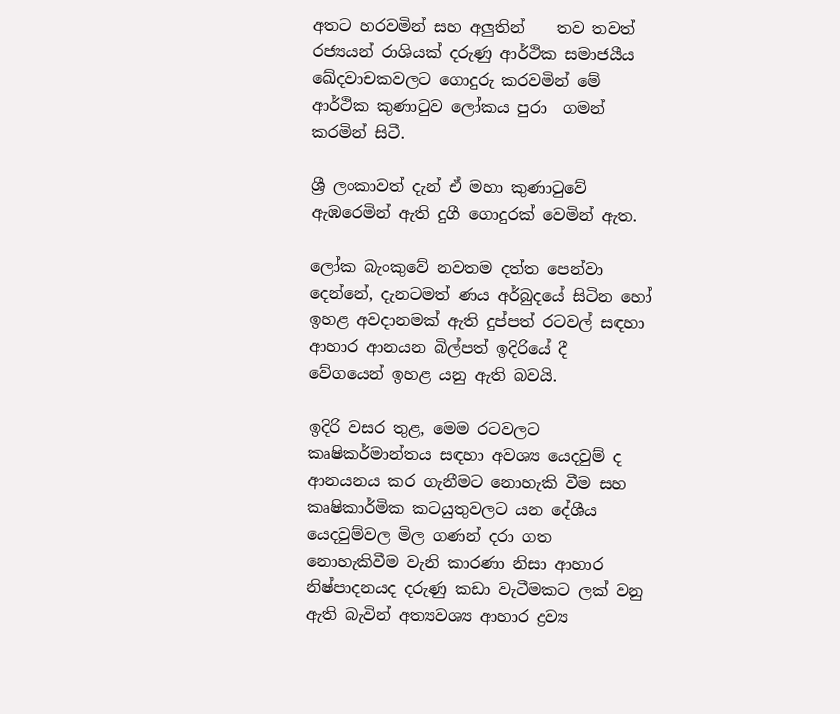අතට හරවමින් සහ අලුතින්    තව තවත් රජ්‍යයන් රාශියක් දරුණු ආර්ථික සමාජයීය ඛේදවාචකවලට ගොදුරු කරවමින් මේ ආර්ථික කුණාටුව ලෝකය පුරා  ගමන්  කරමින් සිටී.

ශ්‍රී ලංකාවත් දැන් ඒ මහා කුණාටුවේ ඇඹරෙමින් ඇති දුගී ගොදුරක් වෙමින් ඇත.

ලෝක බැංකුවේ නවතම දත්ත පෙන්වා දෙන්නේ, දැනටමත් ණය අර්බුදයේ සිටින හෝ ඉහළ අවදානමක් ඇති දුප්පත් රටවල් සඳහා ආහාර ආනයන බිල්පත් ඉදිරියේ දී  වේගයෙන් ඉහළ යනු ඇති බවයි.

ඉදිරි වසර තුළ, මෙම රටවලට කෘෂිකර්මාන්තය සඳහා අවශ්‍ය යෙදවුම් ද ආනයනය කර ගැනීමට නොහැකි වීම සහ කෘෂිකාර්මික කටයුතුවලට යන දේශීය යෙදවුම්වල මිල ගණන් දරා ගත නොහැකිවීම වැනි කාරණා නිසා ආහාර නිෂ්පාදනයද දරුණු කඩා වැටීමකට ලක් වනු ඇති බැවින් අත්‍යවශ්‍ය ආහාර ද්‍රව්‍ය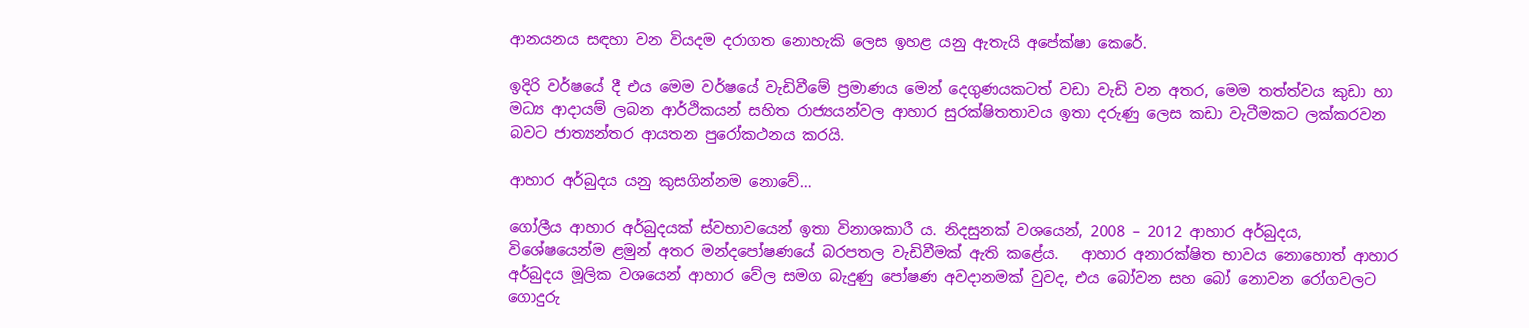ආනයනය සඳහා වන වියදම දරාගත නොහැකි ලෙස ඉහළ යනු ඇතැයි අපේක්ෂා කෙරේ.

ඉදිරි වර්ෂයේ දී එය මෙම වර්ෂයේ වැඩිවීමේ ප්‍රමාණය මෙන් දෙගුණයකටත් වඩා වැඩි වන අතර, මෙම තත්ත්වය කුඩා හා මධ්‍ය ආදායම් ලබන ආර්ථිකයන් සහිත රාජ්‍යයන්වල ආහාර සුරක්ෂිතතාවය ඉතා දරුණු ලෙස කඩා වැටීමකට ලක්කරවන බවට ජාත්‍යන්තර ආයතන පුරෝකථනය කරයි.

ආහාර අර්බුදය යනු කුසගින්නම නොවේ…

ගෝලීය ආහාර අර්බුදයක් ස්වභාවයෙන් ඉතා විනාශකාරී ය. නිදසුනක් වශයෙන්, 2008 – 2012 ආහාර අර්බුදය, විශේෂයෙන්ම ළමුන් අතර මන්දපෝෂණයේ බරපතල වැඩිවීමක් ඇති කළේය.   ආහාර අනාරක්ෂිත භාවය නොහොත් ආහාර අර්බුදය මූලික වශයෙන් ආහාර වේල සමග බැදුණු පෝෂණ අවදානමක් වුවද, එය බෝවන සහ බෝ නොවන රෝගවලට ගොදුරු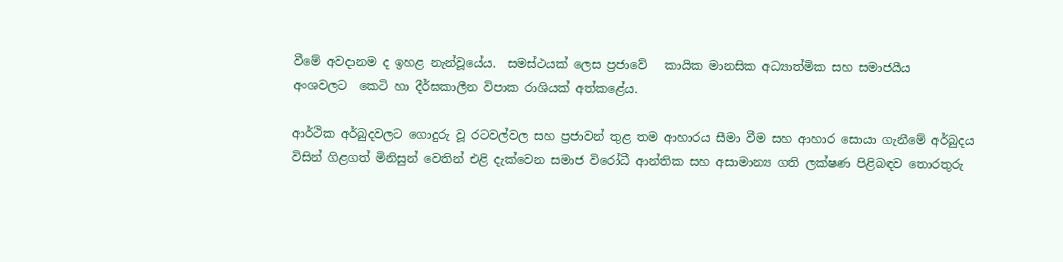වීමේ අවදානම ද ඉහළ නැන්වූයේය.  සමස්ථයක් ලෙස ප්‍රජාවේ   කායික මානසික අධ්‍යාත්මික සහ සමාජයීය    අංශවලට  කෙටි හා දීර්ඝකාලීන විපාක රාශියක් අත්කළේය.

ආර්ථික අර්බුදවලට ගොදුරු වූ රටවල්වල සහ ප්‍රජාවන් තුළ තම ආහාරය සීමා වීම සහ ආහාර සොයා ගැනීමේ අර්බුදය විසින් ගිළගත් මිනිසුන් වෙතින් එළි දැක්වෙන සමාජ විරෝධී ආන්තික සහ අසාමාන්‍ය ගති ලක්ෂණ පිළිබඳව තොරතුරු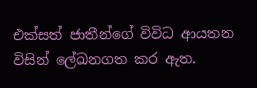එක්සත් ජාතීන්ගේ විවිධ ආයතන විසින් ලේඛනගත කර ඇත.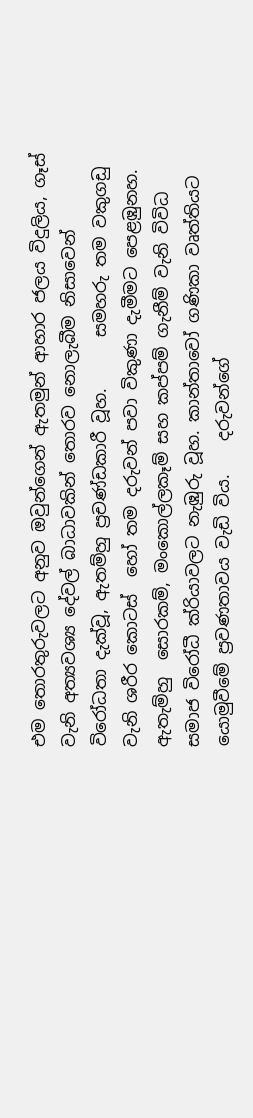එම තොරතුරුවලට අනුව ඔවුන්ගෙන් ඇතමුන් ආහාර ජලය විදුලිය, ගෑස් වැනි අත්‍යවශ්‍ය දේවල් බාධාවකින් තොරව නොලැබීම නිසාවෙන් විරෝධතා දැක්වූ, ඇතම්හු ප්‍රචණ්ඩකාරී වූහ.      සමහරු තම වකුගඩු  වැනි ශරීර කොටස්  හෝ තම දරුවන් පවා විකුණා දැමීමට පෙළඹුනහ.  ඇතැම්හු  සොරකම්, මංකොල්ලකෑම් සහ කප්පම් ගැනීම් වැනි විවිධ සමාජ විරෝධී ක්රියාවලට නැඹුරු වූහ. කාන්තාවෝ ගණිකා වෘත්තියට යොමුවීමේ ප්‍රවණතාවය වැඩි විය.    දරුවන්ගේ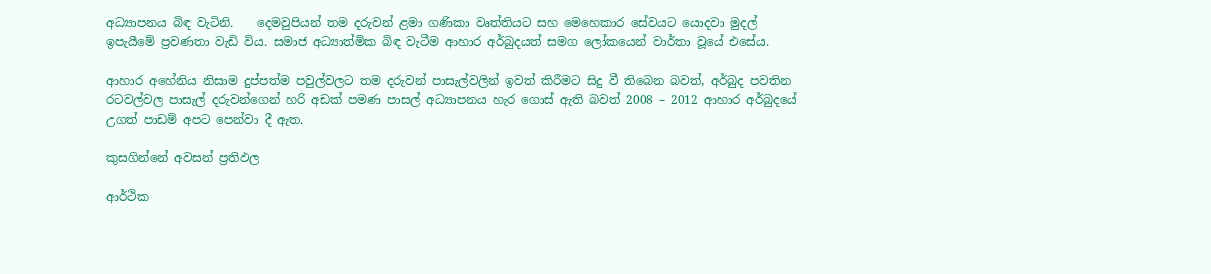අධ්‍යාපනය බිඳ වැටිනි.    දෙමවුපියන් තම දරුවන් ළමා ගණිකා වෘත්තියට සහ මෙහෙකාර සේවයට යොදවා මුදල් ඉපැයීමේ ප්‍රවණතා වැඩි විය. සමාජ අධ්‍යාත්මික බිඳ වැටීම ආහාර අර්බුදයත් සමග ලෝකයෙන් වාර්තා වූයේ එසේය.

ආහාර අහේනිය නිසාම දුප්පත්ම පවුල්වලට තම දරුවන් පාසැල්වලින් ඉවත් කිරීමට සිදු වී තිබෙන බවත්, අර්බුද පවතින  රටවල්වල පාසැල් දරුවන්ගෙන් හරි අඩක් පමණ පාසල් අධ්‍යාපනය හැර ගොස් ඇති බවත් 2008 – 2012 ආහාර අර්බුදයේ උගත් පාඩම් අපට පෙන්වා දී ඇත.

කුසගින්නේ අවසන් ප්‍රතිඵල

ආර්ථික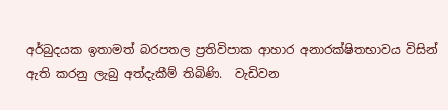අර්බුදයක ඉතාමත් බරපතල ප්‍රතිවිපාක ආහාර අනාරක්ෂිතභාවය විසින් ඇති කරනු ලැබු අත්දැකීම් තිබිණි.  වැඩිවන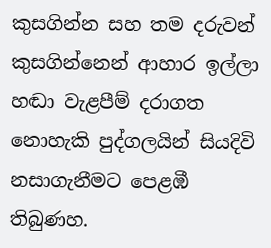කුසගින්න සහ තම දරුවන් කුසගින්නෙන් ආහාර ඉල්ලා හඬා වැළපීම් දරාගත නොහැකි පුද්ගලයින් සියදිවි නසාගැනීමට පෙළඹී තිබුණහ.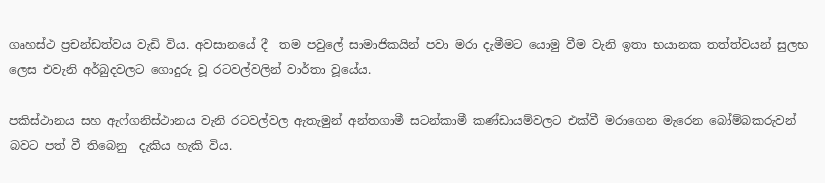ගෘහස්ථ ප්‍රචන්ඩත්වය වැඩි විය. අවසානයේ දී  තම පවුලේ සාමාජිකයින් පවා මරා දැමීමට යොමු වීම වැනි ඉතා භයානක තත්ත්වයන් සුලභ ලෙස එවැනි අර්බුදවලට ගොදුරු වූ රටවල්වලින් වාර්තා වූයේය.

පකිස්ථානය සහ ඇෆ්ගනිස්ථානය වැනි රටවල්වල ඇතැමුන් අන්තගාමී සටන්කාමී කණ්ඩායම්වලට එක්වී මරාගෙන මැරෙන බෝම්බකරුවන් බවට පත් වී තිබෙනු  දැකිය හැකි විය.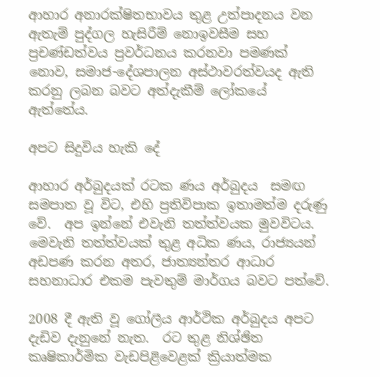ආහාර අනාරක්ෂිතභාවය තුළ උත්පාදනය වන ඇතැම් පුද්ගල හැසිරීම් නොඉවසීම සහ ප්‍රචණ්ඩත්වය ප්‍රවර්ධනය කරනවා පමණක් නොව, සමාජ-දේශපාලන අස්ථාවරත්වයද ඇති කරනු ලබන බවට අත්දැකීම් ලෝකයේ ඇත්තේය.

අපට සිදුවිය හැකි දේ

ආහාර අර්බුදයක් රටක ණය අර්බුදය  සමඟ සමපාත වූ විට, එහි ප්‍රතිවිපාක ඉතාමත්ම දරුණු වේ.  අප ඉන්නේ එවැනි තත්ත්වයක මුවවිටය. මෙවැනි තත්ත්වයක් තුළ අධික ණය, රාජ්‍යයන් අඩපණ කරන අතර, ජාත්‍යන්තර ආධාර සහනාධාර එකම පැවතුම් මාර්ගය බවට පත්වේ.

2008 දී ඇති වූ ගෝලීය ආර්ථික අර්බුදය අපට දැඩිව දැනුනේ නැත.  රට තුළ නිශ්ඡිත කෘෂිකාර්මික වැඩපිළිවෙළක් ක්‍රියාත්මක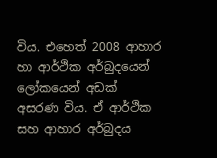විය. එහෙත් 2008 ආහාර හා ආර්ථික අර්බුදයෙන්  ලෝකයෙන් අඩක්   අසරණ විය. ඒ ආර්ථික සහ ආහාර අර්බුදය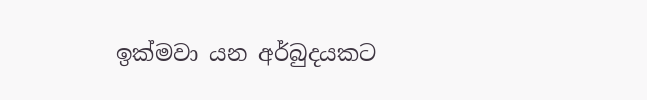ඉක්මවා යන අර්බුදයකට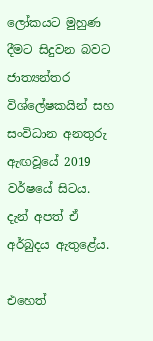ලෝකයට මුහුණ දීමට සිදුවන බවට ජාත්‍යන්තර විශ්ලේෂකයින් සහ සංවිධාන අනතුරු ඇඟවූයේ 2019 වර්ෂයේ සිටය.  දැන් අපත් ඒ අර්බුදය ඇතුළේය.

එහෙත්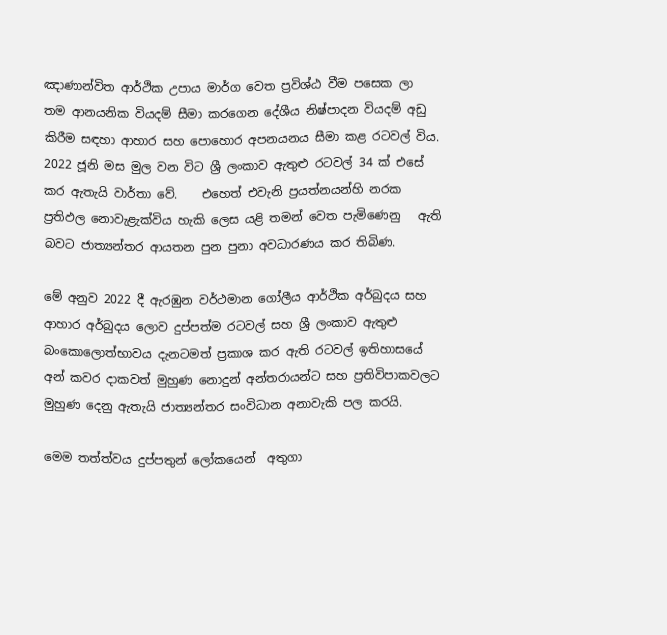ඤාණාන්විත ආර්ථික උපාය මාර්ග වෙත ප්‍රවිශ්ඨ වීම පසෙක ලා   තම ආනයනික වියදම් සීමා කරගෙන දේශීය නිෂ්පාදන වියදම් අඩු කිරීම සඳහා ආහාර සහ පොහොර අපනයනය සීමා කළ රටවල් විය.     2022 ජූනි මස මුල වන විට ශ්‍රී ලංකාව ඇතුළු රටවල් 34 ක් එසේ කර ඇතැයි වාර්තා වේ.    එහෙත් එවැනි ප්‍රයත්නයන්හි නරක ප්‍රතිඵල නොවැළැක්විය හැකි ලෙස යළි තමන් වෙත පැමිණෙනු   ඇති බවට ජාත්‍යන්තර ආයතන පුන පුනා අවධාරණය කර තිබිණ.

මේ අනුව 2022 දී ඇරඹුන වර්ථමාන ගෝලීය ආර්ථික අර්බුදය සහ ආහාර අර්බුදය ලොව දුප්පත්ම රටවල් සහ ශ්‍රී ලංකාව ඇතුළු  බංකොලොත්භාවය දැනටමත් ප්‍රකාශ කර ඇති රටවල් ඉතිහාසයේ අන් කවර දාකවත් මුහුණ නොදුන් අන්තරායන්ට සහ ප්‍රතිවිපාකවලට මුහුණ දෙනු ඇතැයි ජාත්‍යන්තර සංවිධාන අනාවැකි පල කරයි.

මෙම තත්ත්වය දුප්පතුන් ලෝකයෙන්  අතුගා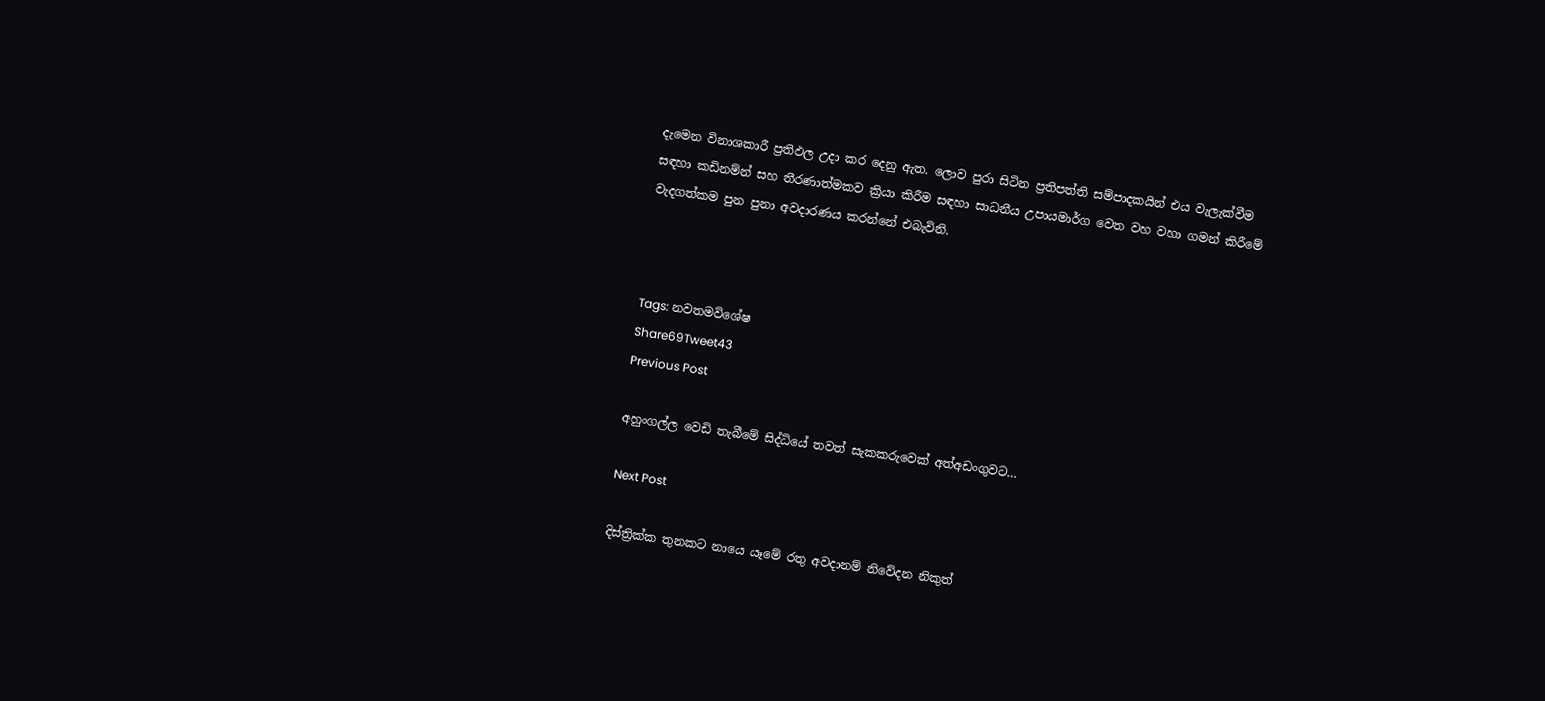දැමෙන විනාශකාරී ප්‍රතිඵල උදා කර දෙනු ඇත. ලොව පුරා සිටින ප්‍රතිපත්ති සම්පාදකයින් එය වැලැක්වීම සඳහා කඩිනම්න් සහ තීරණාත්මකව ක්‍රියා කිරීම සඳහා සාධනීය උපායමාර්ග වෙත වහ වහා ගමන් කිරීමේ වැදගත්කම පුන පුනා අවදාරණය කරන්නේ එබැවිනි.



Tags: නවතමවිශේෂ
Share69Tweet43
Previous Post

අහුංගල්ල වෙඩි තැබීමේ සිද්ධියේ තවත් සැකකරුවෙක් අත්අඩංගුවට…

Next Post

දිස්ත්‍රික්ක තුනකට නායෙ යෑමේ රතු අවදානම් නිවේදන නිකුත්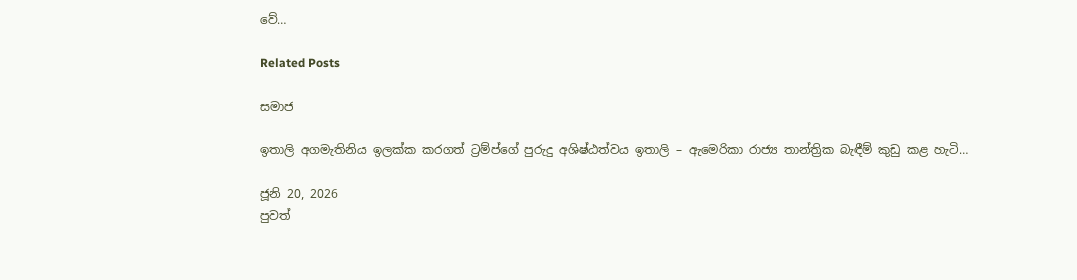වේ…

Related Posts

සමාජ

ඉතාලි අගමැතිනිය ඉලක්ක කරගත් ට්‍රම්ප්ගේ පුරුදු අශිෂ්ඨත්වය ඉතාලි – ඇමෙරිකා රාජ්‍ය තාන්ත්‍රික බැඳීම් කුඩු කළ හැටි…

ජූනි 20, 2026
පුවත්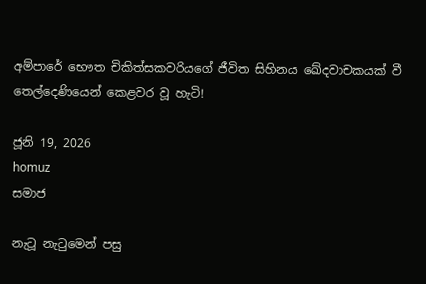අම්පාරේ භෞත චිකිත්සකවරියගේ ජීවිත සිහිනය ඛේදවාචකයක් වී තෙල්දෙණියෙන් කෙළවර වූ හැටි!

ජූනි 19, 2026
homuz
සමාජ

නැටූ නැටුමෙන් පසු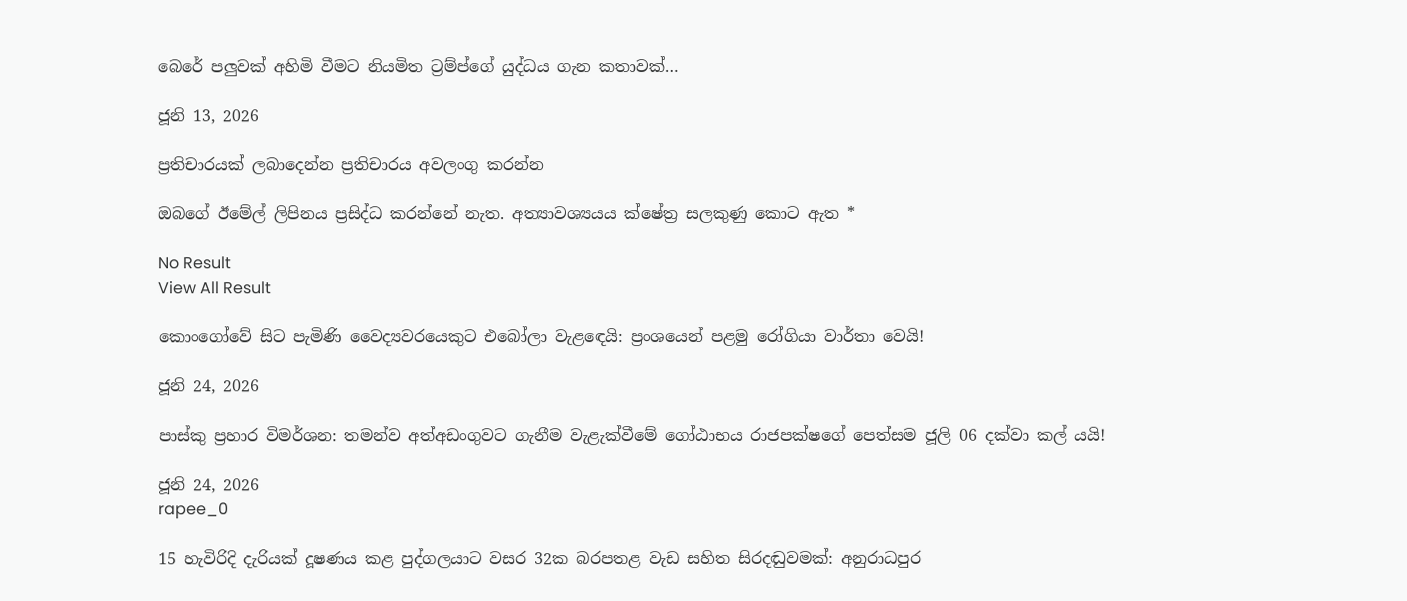බෙරේ පලුවක් අහිමි වීමට නියමිත ට්‍රම්ප්ගේ යුද්ධය ගැන කතාවක්…

ජූනි 13, 2026

ප්‍රතිචාරයක් ලබාදෙන්න ප්‍රතිචාරය අවලංගු කරන්න

ඔබගේ ඊමේල් ලිපිනය ප්‍රසිද්ධ කරන්නේ නැත. අත්‍යාවශ්‍යයය ක්ෂේත්‍ර සලකුණු කොට ඇත *

No Result
View All Result

කොංගෝවේ සිට පැමිණි වෛද්‍යවරයෙකුට එබෝලා වැළඳෙයි: ප්‍රංශයෙන් පළමු රෝගියා වාර්තා වෙයි!

ජූනි 24, 2026

පාස්කු ප්‍රහාර විමර්ශන: තමන්ව අත්අඩංගුවට ගැනීම වැළැක්වීමේ ගෝඨාභය රාජපක්ෂගේ පෙත්සම ජූලි 06 දක්වා කල් යයි!

ජූනි 24, 2026
rapee_0

15 හැවිරිදි දැරියක් දූෂණය කළ පුද්ගලයාට වසර 32ක බරපතළ වැඩ සහිත සිරදඬුවමක්: අනුරාධපුර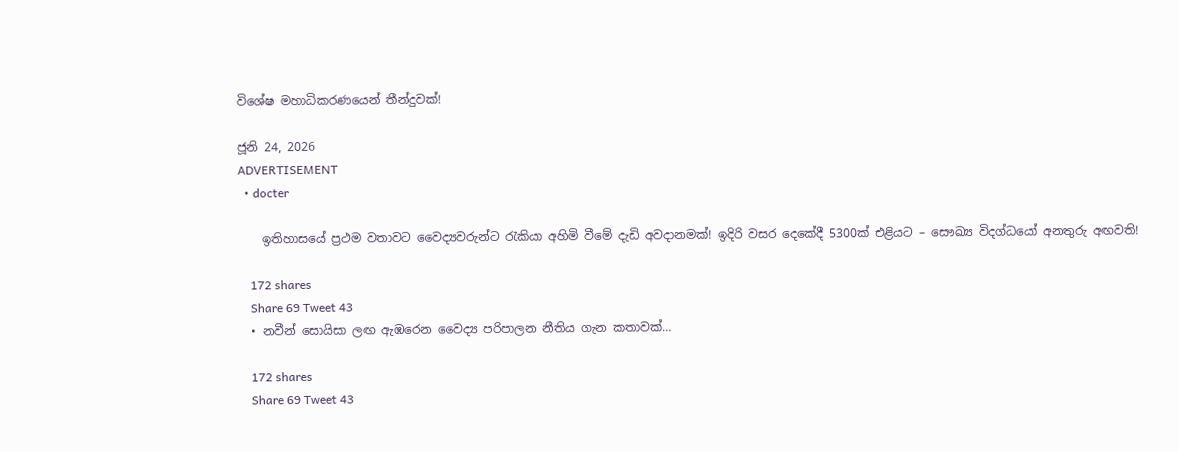විශේෂ මහාධිකරණයෙන් තීන්දුවක්!

ජූනි 24, 2026
ADVERTISEMENT
  • docter

    ඉතිහාසයේ ප්‍රථම වතාවට වෛද්‍යවරුන්ට රැකියා අහිමි වීමේ දැඩි අවදානමක්! ඉදිරි වසර දෙකේදී 5300ක් එළියට – සෞඛ්‍ය විදග්ධයෝ අනතුරු අඟවති!

    172 shares
    Share 69 Tweet 43
  • නවීන් සොයිසා ලඟ ඇඹරෙන වෛද්‍ය පරිපාලන නීතිය ගැන කතාවක්…

    172 shares
    Share 69 Tweet 43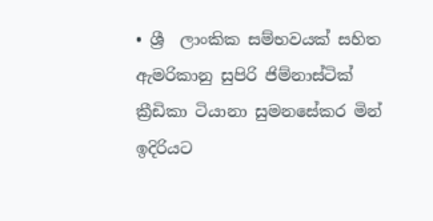• ශ්‍රී  ලාංකික සම්භවයක් සහිත ඇමරිකානු සුපිරි ජිම්නාස්ටික් ක්‍රීඩිකා ටියානා සුමනසේකර මින් ඉදිරියට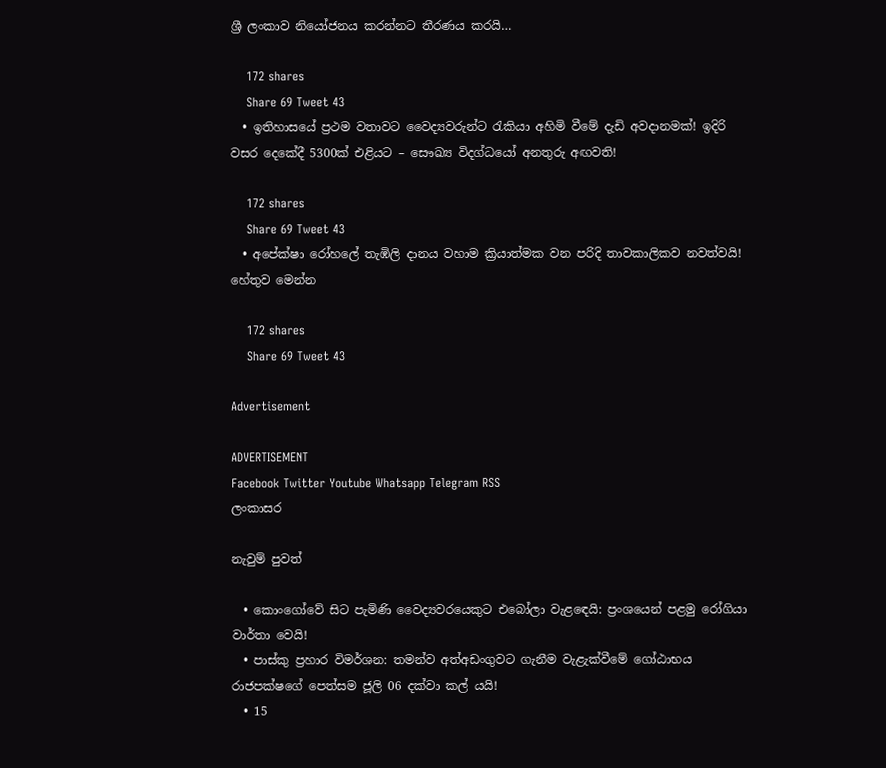ශ්‍රී ලංකාව නියෝජනය කරන්නට තීරණය කරයි…

    172 shares
    Share 69 Tweet 43
  • ඉතිහාසයේ ප්‍රථම වතාවට වෛද්‍යවරුන්ට රැකියා අහිමි වීමේ දැඩි අවදානමක්! ඉදිරි වසර දෙකේදී 5300ක් එළියට – සෞඛ්‍ය විදග්ධයෝ අනතුරු අඟවති!

    172 shares
    Share 69 Tweet 43
  • අපේක්ෂා රෝහලේ තැඹිලි දානය වහාම ක්‍රියාත්මක වන පරිදි තාවකාලිකව නවත්වයි! හේතුව මෙන්න

    172 shares
    Share 69 Tweet 43

Advertisement

ADVERTISEMENT
Facebook Twitter Youtube Whatsapp Telegram RSS
ලංකාසර

නැවුම් පුවත්

  • කොංගෝවේ සිට පැමිණි වෛද්‍යවරයෙකුට එබෝලා වැළඳෙයි: ප්‍රංශයෙන් පළමු රෝගියා වාර්තා වෙයි!
  • පාස්කු ප්‍රහාර විමර්ශන: තමන්ව අත්අඩංගුවට ගැනීම වැළැක්වීමේ ගෝඨාභය රාජපක්ෂගේ පෙත්සම ජූලි 06 දක්වා කල් යයි!
  • 15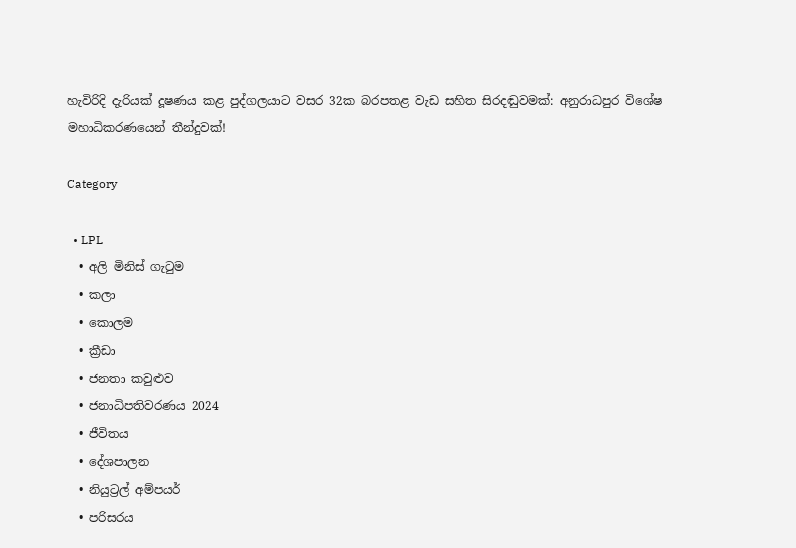හැවිරිදි දැරියක් දූෂණය කළ පුද්ගලයාට වසර 32ක බරපතළ වැඩ සහිත සිරදඬුවමක්: අනුරාධපුර විශේෂ මහාධිකරණයෙන් තීන්දුවක්!

Category

  • LPL
  • අලි මිනිස් ගැටුම
  • කලා
  • කොලම
  • ක්‍රීඩා
  • ජනතා කවුළුව
  • ජනාධිපතිවරණය 2024
  • ජීවිතය
  • දේශපාලන
  • නියුට්‍රල් අම්පයර්
  • පරිසරය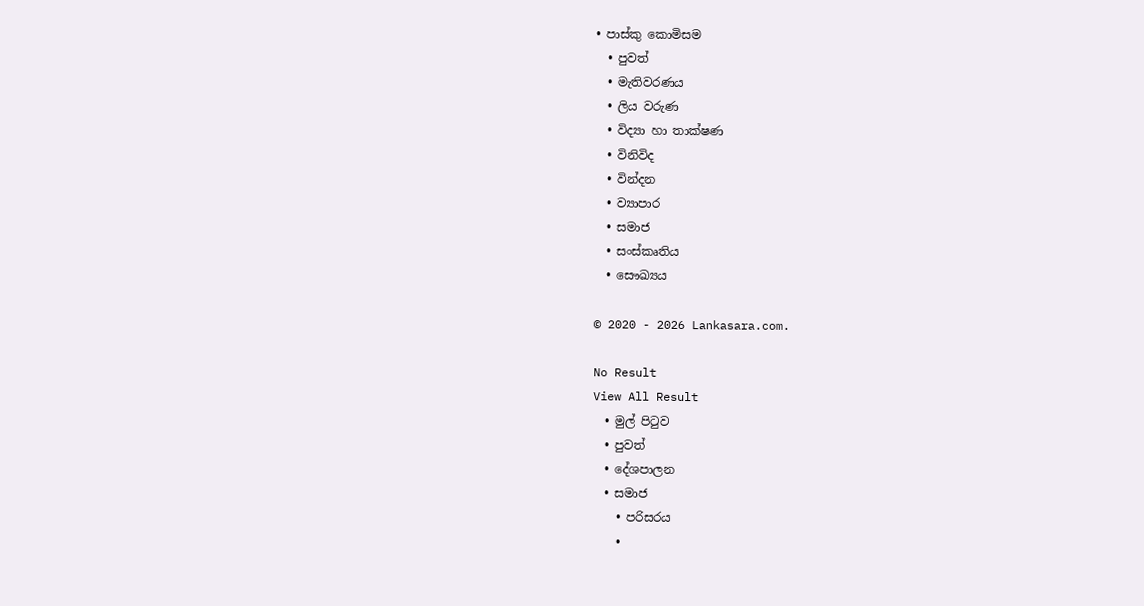• පාස්කු කොමිසම
  • පුවත්
  • මැතිවරණය
  • ලිය වරුණ
  • විද්‍යා හා තාක්ෂණ
  • විනිවිද
  • වින්දන
  • ව්‍යාපාර
  • සමාජ
  • සංස්කෘතිය
  • සෞඛ්‍යය

© 2020 - 2026 Lankasara.com.

No Result
View All Result
  • මුල් පිටුව
  • පුවත්
  • දේශපාලන
  • සමාජ
    • පරිසරය
    •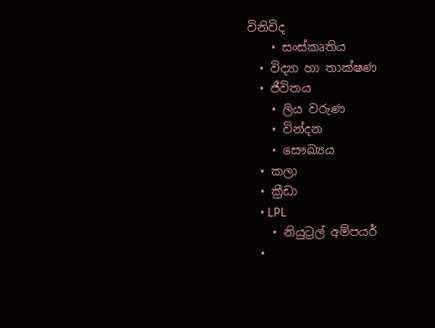විනිවිද
    • සංස්කෘතිය
  • විද්‍යා හා තාක්ෂණ
  • ජීවිතය
    • ලිය වරුණ
    • වින්දන
    • සෞඛ්‍යය
  • කලා
  • ක්‍රීඩා
    • LPL
    • නියුට්‍රල් අම්පයර්
  •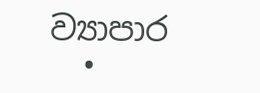ව්‍යාපාර
  •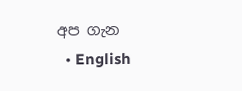අප ගැන
  • English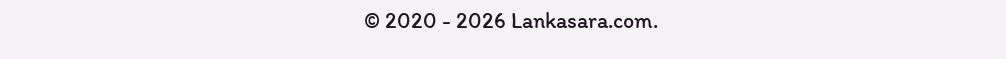© 2020 - 2026 Lankasara.com.